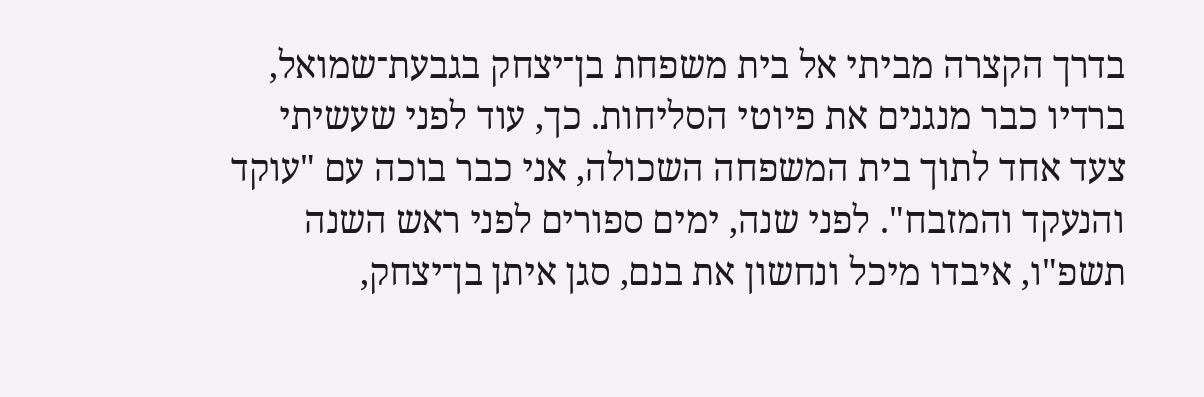בדרך הקצרה מביתי אל בית משפחת בן־יצחק בגבעת־שמואל, ברדיו כבר מנגנים את פיוטי הסליחות. כך, עוד לפני שעשיתי צעד אחד לתוך בית המשפחה השכולה, אני כבר בוכה עם "עוקד והנעקד והמזבח". לפני שנה, ימים ספורים לפני ראש השנה תשפ"ו, איבדו מיכל ונחשון את בנם, סגן איתן בן־יצחק,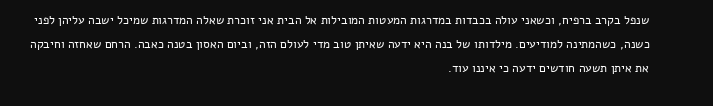שנפל בקרב ברפיח, וכשאני עולה בכבדות במדרגות המעטות המובילות אל הבית אני זוכרת שאלה המדרגות שמיכל ישבה עליהן לפני כשנה, כשהמתינה למודיעים. מילדותו של בנה היא ידעה שאיתן טוב מדי לעולם הזה, וביום האסון בטנה כאבה. הרחם שאחזה וחיבקה את איתן תשעה חודשים ידעה כי איננו עוד.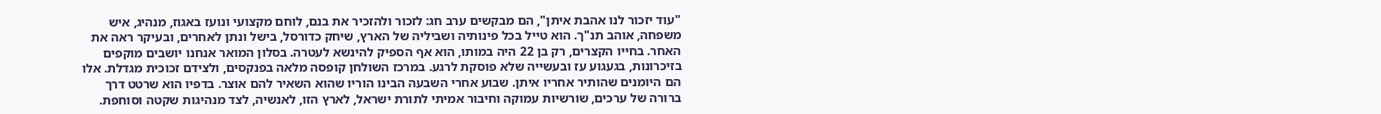"עוד יזכור לנו אהבת איתן", הם מבקשים ערב חג: לזכור ולהזכיר את בנם, לוחם מקצועי ונועז באגוז, מנהיג, איש משפחה, אוהב תנ"ך. הוא טייל בכל פינותיה ושביליה של הארץ, שיחק כדורסל, בישל ונתן לאחרים, ובעיקר ראה את האחר. בחייו הקצרים, רק בן 22 היה במותו, הוא אף הספיק להינשא לעטרה. בסלון המואר אנחנו יושבים מוקפים בזיכרונות, בגעגוע עז ובעשייה שלא פוסקת לרגע. במרכז השולחן קופסה מלאה בפנקסים, ולצידם זכוכית מגדלת. אלו הם היומנים שהותיר אחריו איתן. שבוע אחרי השבעה הבינו הוריו שהוא השאיר להם אוצר. בדפיו הוא שרטט דרך ברורה של ערכים, שורשיות עמוקה וחיבור אמיתי לתורת ישראל, לארץ הזו, לאנשיה, לצד מנהיגות שקטה וסוחפת.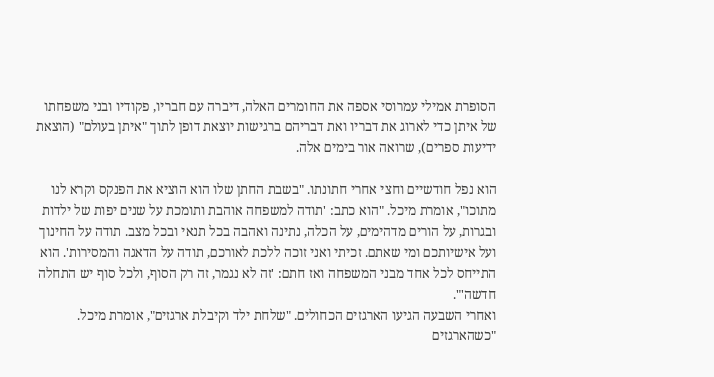הסופרת אמילי עמרוסי אספה את החומרים האלה, דיברה עם חבריו, פקודיו ובני משפחתו של איתן כדי לארוג את דבריו ואת דבריהם ברגישות יוצאת דופן לתוך "איתן בעולם" (הוצאת ידיעות ספרים), שרואה אור בימים אלה.

הוא נפל חודשיים וחצי אחרי חתונתו. "בשבת החתן שלו הוא הוציא את הפנקס וקרא לנו מתוכו", אומרת מיכל. "הוא כתב: 'תודה למשפחה אוהבת ותומכת על שנים יפות של ילדות ובגרות, על הורים מדהימים, על הכלה, נתינה ואהבה בכל תנאי ובכל מצב. תודה על החינוך ועל אישיותכם ומי שאתם. זכיתי ואני זוכה ללכת לאורכם, תודה על הדאגה והמסירות'. הוא התייחס לכל אחד מבני המשפחה ואז חתם: 'זה לא נגמר, זה רק הסוף, ולכל סוף יש התחלה חדשה'".
ואחרי השבעה הגיעו הארגזים הכחולים. "שלחת ילד וקיבלת ארגזים", אומרת מיכל. "כשהארגזים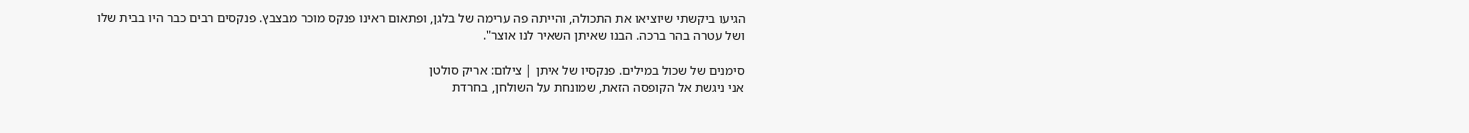הגיעו ביקשתי שיוציאו את התכולה, והייתה פה ערימה של בלגן, ופתאום ראינו פנקס מוכר מבצבץ. פנקסים רבים כבר היו בבית שלו ושל עטרה בהר ברכה. הבנו שאיתן השאיר לנו אוצר".

סימנים של שכול במילים. פנקסיו של איתן | צילום: אריק סולטן
אני ניגשת אל הקופסה הזאת, שמונחת על השולחן, בחרדת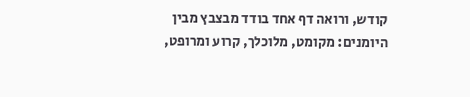קודש, ורואה דף אחד בודד מבצבץ מבין היומנים: מקומט, מלוכלך, קרוע ומרופט,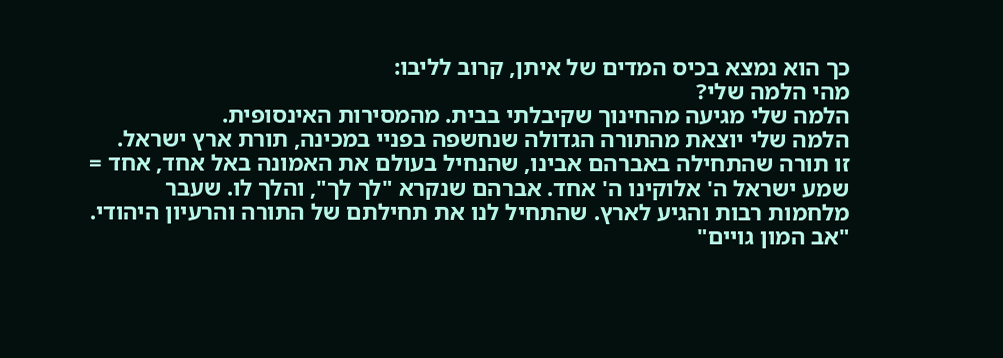כך הוא נמצא בכיס המדים של איתן, קרוב לליבו:
מהי הלמה שלי?
הלמה שלי מגיעה מהחינוך שקיבלתי בבית. מהמסירות האינסופית.
הלמה שלי יוצאת מהתורה הגדולה שנחשפה בפניי במכינה, תורת ארץ ישראל.
זו תורה שהתחילה באברהם אבינו, שהנחיל בעולם את האמונה באל אחד, אחד = שמע ישראל ה' אלוקינו ה' אחד. אברהם שנקרא "לך לך", והלך לו. שעבר מלחמות רבות והגיע לארץ. שהתחיל לנו את תחילתם של התורה והרעיון היהודי. "אב המון גויים"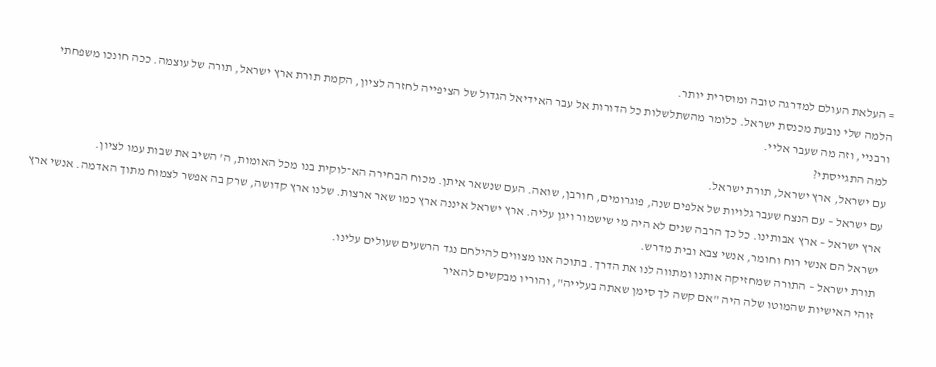= העלאת העולם למדרגה טובה ומוסרית יותר.
הלמה שלי נובעת מכנסת ישראל. כלומר מהשתלשלות כל הדורות אל עבר האידיאל הגדול של הציפייה לחזרה לציון, הקמת תורת ארץ ישראל, תורה של עוצמה. ככה חונכו משפחתי ורבניי, וזה מה שעבר אליי.
למה התגייסתי?
עם ישראל, ארץ ישראל, תורת ישראל.
עם ישראל – עם הנצח שעבר גלויות של אלפים שנה, פוגרומים, חורבן, שואה. העם שנשאר איתן. מכוח הבחירה הא־לוקית בנו מכל האומות, ה' השיב את שבות עמו לציון.
ארץ ישראל – ארץ אבותינו. כל כך הרבה שנים לא היה מי שישמור ויגן עליה. ארץ ישראל איננה ארץ כמו שאר ארצות. שלנו ארץ קדושה, שרק בה אפשר לצמוח מתוך האדמה. אנשי ארץ ישראל הם אנשי רוח וחומר, אנשי צבא ובית מדרש.
תורת ישראל – התורה שמחזיקה אותנו ומתווה לנו את הדרך. בתוכה אנו מצווים להילחם נגד הרשעים שעולים עלינו.
זוהי האישיות שהמוטו שלה היה "אם קשה לך סימן שאתה בעלייה", והוריו מבקשים להאיר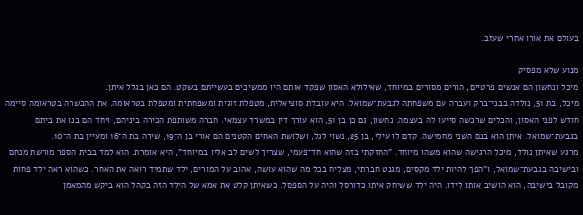בעולם את אורו אחרי שעזב.

מנוע שלא מפסיק
מיכל ונחשון הם אנשים פרטיים, הורים מסורים במיוחד, שאילולא האסון שפקד אותם היו ממשיכים בעשייתם בשקט. הם כאן בגלל איתן.
מיכל, בת 51, נולדה בבני־ברק ועברה עם משפחתה לגבעת־שמואל. היא עובדת סוציאלית, מטפלת זוגית ומשפחתית ומטפלת בטראומה. את ההכשרה בטראומה סיימה חודש לפני האסון, והכלים שרכשה סייעו לה בעצמה. נחשון, גם כן בן 51, הוא עורך דין במשרד עצמאי. חברה משותפת הכירה ביניהם, ויחד הם בנו את ביתם בגבעת־שמואל. איתן הוא בנם השני מחמישה. קדם לו עילי, בן 25, נשוי לגל, ושלושת האחים הקטנים הם אורי בן ה־19, שירה בת ה־16 ומעיין בת ה־10.
מרגע שאיתן נולד, מיכל הרגישה שהוא משהו מיוחד. "החזקתי בזה שהוא חד־פעמי, שצריך לשים לב אליו במיוחד", היא אומרת. הוא למד בבית הספר מורשת מנחם ובישיבה בגבעת־שמואל, ו"הפך להיות ילד מקסים, מגנט חברתי, מצליח בכל מה שהוא עושה, אהוב על המורים, ילד שתמיד רואה את האחר. כשהוא ראה ילד פחות מקובל בישיבה, הוא הושיב אותו לידו. היה ילד ששיחק איתו כדורסל והיה על הספסל. כשאיתן קלט את אמא של הילד הזה בקהל הוא ביקש מהמאמן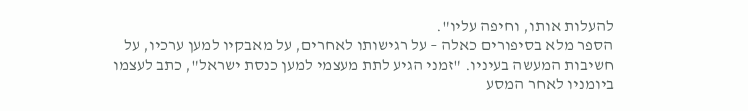להעלות אותו, וחיפה עליו".
הספר מלא בסיפורים כאלה – על רגישותו לאחרים, על מאבקיו למען ערכיו, על חשיבות המעשה בעיניו. "זמני הגיע לתת מעצמי למען כנסת ישראל", כתב לעצמו ביומניו לאחר המסע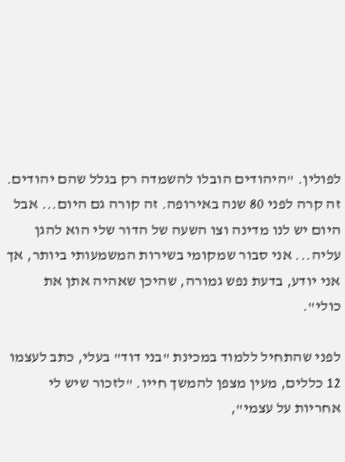לפולין. "היהודים הובלו להשמדה רק בגלל שהם יהודים. זה קרה לפני 80 שנה באירופה. זה קורה גם היום... אבל היום יש לנו מדינה וצו השעה של הדור שלי הוא להגן עליה... אני סבור שמקומי בשירות המשמעותי ביותר, אך אני יודע, בדעת נפש גמורה, שהיכן שאהיה אתן את כולי".

לפני שהתחיל ללמוד במכינת "בני דוד" בעלי, כתב לעצמו 12 כללים, מעין מצפן להמשך חייו. "לזכור שיש לי אחריות על עצמי",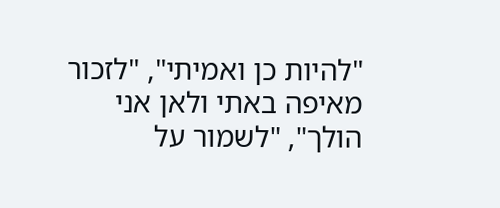"להיות כן ואמיתי", "לזכור מאיפה באתי ולאן אני הולך", "לשמור על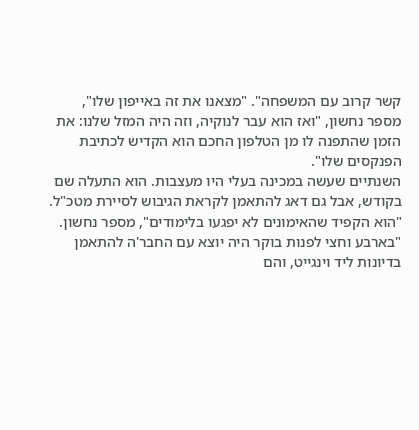קשר קרוב עם המשפחה". "מצאנו את זה באייפון שלו", מספר נחשון, "ואז הוא עבר לנוקיה, וזה היה המזל שלנו: את הזמן שהתפנה לו מן הטלפון החכם הוא הקדיש לכתיבת הפנקסים שלו".
השנתיים שעשה במכינה בעלי היו מעצבות. הוא התעלה שם בקודש, אבל גם דאג להתאמן לקראת הגיבוש לסיירת מטכ"ל. "הוא הקפיד שהאימונים לא יפגעו בלימודים", מספר נחשון. "בארבע וחצי לפנות בוקר היה יוצא עם החבר'ה להתאמן בדיונות ליד וינגייט, והם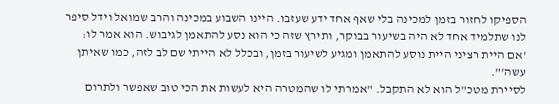הספיקו לחזור בזמן למכינה בלי שאף אחד ידע שעזבו. היינו השבוע במכינה והרב שמואל וידל סיפר לנו שתלמיד אחד לא היה בשיעור בבוקר, ותירץ שזה כי הוא נסע להתאמן לגיבוש. הוא אמר לו: 'אם היית רציני היית נוסע להתאמן ומגיע לשיעור בזמן, ובכלל לא הייתי שם לב לזה, כמו שאיתן עשה'".
לסיירת מטכ"ל הוא לא התקבל. "אמרתי לו שהמטרה היא לעשות את הכי טוב שאפשר ולתרום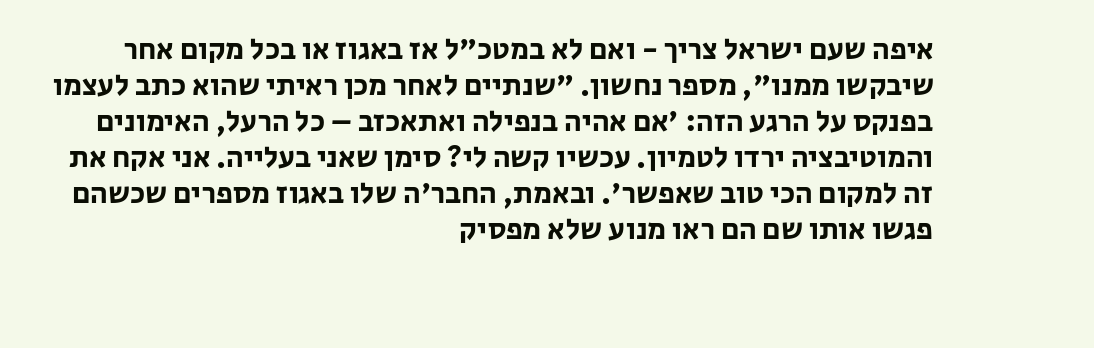איפה שעם ישראל צריך - ואם לא במטכ"ל אז באגוז או בכל מקום אחר שיבקשו ממנו", מספר נחשון. "שנתיים לאחר מכן ראיתי שהוא כתב לעצמו בפנקס על הרגע הזה: 'אם אהיה בנפילה ואתאכזב – כל הרעל, האימונים והמוטיבציה ירדו לטמיון. עכשיו קשה לי? סימן שאני בעלייה. אני אקח את זה למקום הכי טוב שאפשר'. ובאמת, החבר'ה שלו באגוז מספרים שכשהם פגשו אותו שם הם ראו מנוע שלא מפסיק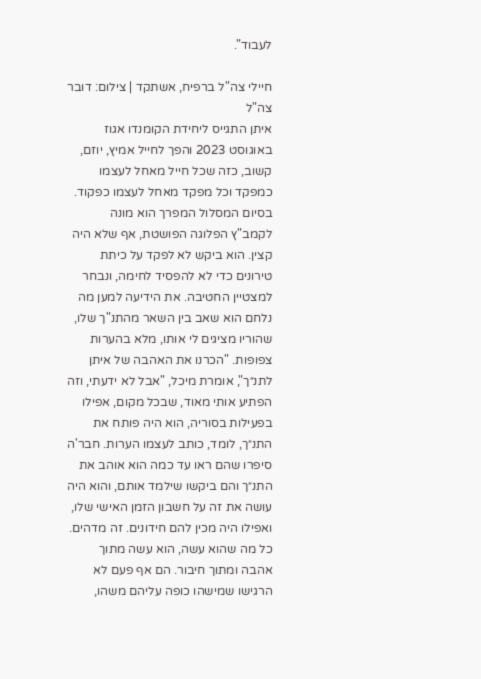לעבוד".

חיילי צה"ל ברפיח, אשתקד | צילום: דובר צה"ל
איתן התגייס ליחידת הקומנדו אגוז באוגוסט 2023 והפך לחייל אמיץ, יוזם, קשוב, כזה שכל חייל מאחל לעצמו כמפקד וכל מפקד מאחל לעצמו כפקוד. בסיום המסלול המפרך הוא מונה לקמב"ץ הפלוגה הפושטת, אף שלא היה קצין. הוא ביקש לא לפקד על כיתת טירונים כדי לא להפסיד לחימה, ונבחר למצטיין החטיבה. את הידיעה למען מה נלחם הוא שאב בין השאר מהתנ"ך שלו, שהוריו מציגים לי אותו, מלא בהערות צפופות. "הכרנו את האהבה של איתן לתנ״ך", אומרת מיכל, "אבל לא ידעתי, וזה הפתיע אותי מאוד, שבכל מקום, אפילו בפעילות בסוריה, הוא היה פותח את התנ״ך, לומד, כותב לעצמו הערות. חבר'ה סיפרו שהם ראו עד כמה הוא אוהב את התנ״ך והם ביקשו שילמד אותם, והוא היה עושה את זה על חשבון הזמן האישי שלו, ואפילו היה מכין להם חידונים. זה מדהים. כל מה שהוא עשה, הוא עשה מתוך אהבה ומתוך חיבור. הם אף פעם לא הרגישו שמישהו כופה עליהם משהו,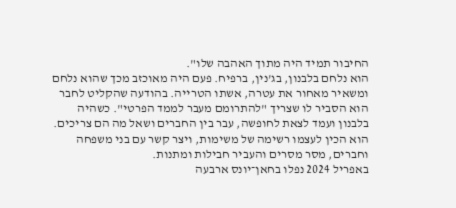החיבור תמיד היה מתוך האהבה שלו".
הוא נלחם בלבנון, בג'נין, ברפיח. פעם היה מאוכזב מכך שהוא נלחם ומשאיר מאחור את עטרה, אשתו הטרייה. בהודעה שהקליט לחבר הוא הסביר לו שצריך "להתרומם מעבר לממד הפרטי". כשהיה בלבנון ועמד לצאת לחופשה, עבר בין החברים ושאל מה הם צריכים. הוא הכין לעצמו רשימה של משימות, ויצר קשר עם בני משפחה וחברים, מסר מסרים והעביר חבילות ומתנות.
באפריל 2024 נפלו בחאן־יונס ארבעה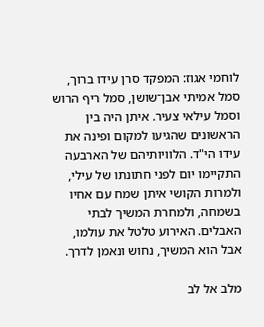לוחמי אגוז: המפקד סרן עידו ברוך, סמל אמיתי אבן־שושן, סמל ריף הרוש וסמל עילאי צעיר. איתן היה בין הראשונים שהגיעו למקום ופינה את עידו הי"ד. הלוויותיהם של הארבעה התקיימו יום לפני חתונתו של עילי, ולמרות הקושי איתן שמח עם אחיו בשמחה, ולמחרת המשיך לבתי האבלים. האירוע טלטל את עולמו, אבל הוא המשיך, נחוש ונאמן לדרך.

מלב אל לב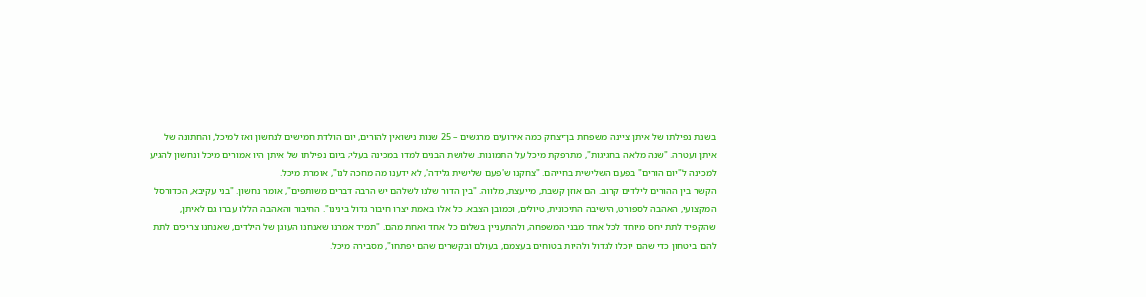בשנת נפילתו של איתן ציינה משפחת בן־יצחק כמה אירועים מרגשים – 25 שנות נישואין להורים, יום הולדת חמישים לנחשון ואז למיכל, והחתונה של איתן ועטרה. "שנה מלאה בחגיגות", מתרפקת מיכל על התמונות. שלושת הבנים למדו במכינה בעלי; ביום נפילתו של איתן היו אמורים מיכל ונחשון להגיע למכינה ל"יום הורים" בפעם השלישית בחייהם. "צחקנו ש'פעם שלישית גלידה', לא ידענו מה מחכה לנו", אומרת מיכל.
הקשר בין ההורים לילדים קרוב. הם אוזן קשבת, מייעצת, מלווה. "בין הדור שלנו לשלהם יש הרבה דברים משותפים", אומר נחשון. "בני עקיבא, הכדורסל המקצועי, האהבה לספורט, הישיבה התיכונית, טיולים, וכמובן הצבא. כל אלו באמת יצרו חיבור גדול בינינו". החיבור והאהבה הללו עברו גם לאיתן, שהקפיד לתת יחס מיוחד לכל אחד מבני המשפחה, ולהתעניין בשלום כל אחד ואחת מהם. "תמיד אמרנו שאנחנו העוגן של הילדים, שאנחנו צריכים לתת להם ביטחון כדי שהם יוכלו לגדול ולהיות בטוחים בעצמם, בעולם ובקשרים שהם יפתחו", מסבירה מיכל.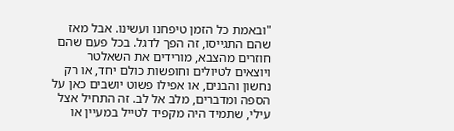"ובאמת כל הזמן טיפחנו ועשינו. אבל מאז שהם התגייסו, זה הפך לדגל. בכל פעם שהם חוזרים מהצבא, מורידים את השאלטר ויוצאים לטיולים וחופשות כולם יחד, או רק נחשון והבנים, או אפילו פשוט יושבים כאן על הספה ומדברים, מלב אל לב. זה התחיל אצל עילי, שתמיד היה מקפיד לטייל במעיין או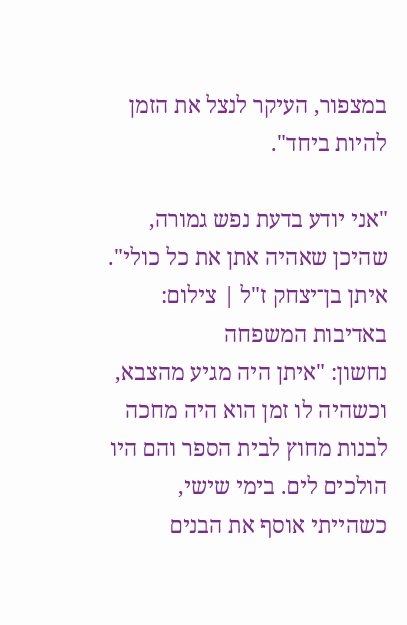במצפור, העיקר לנצל את הזמן להיות ביחד".

"אני יודע בדעת נפש גמורה, שהיכן שאהיה אתן את כל כולי". איתן בן־יצחק ז"ל | צילום: באדיבות המשפחה
נחשון: "איתן היה מגיע מהצבא, וכשהיה לו זמן הוא היה מחכה לבנות מחוץ לבית הספר והם היו הולכים לים. בימי שישי, כשהייתי אוסף את הבנים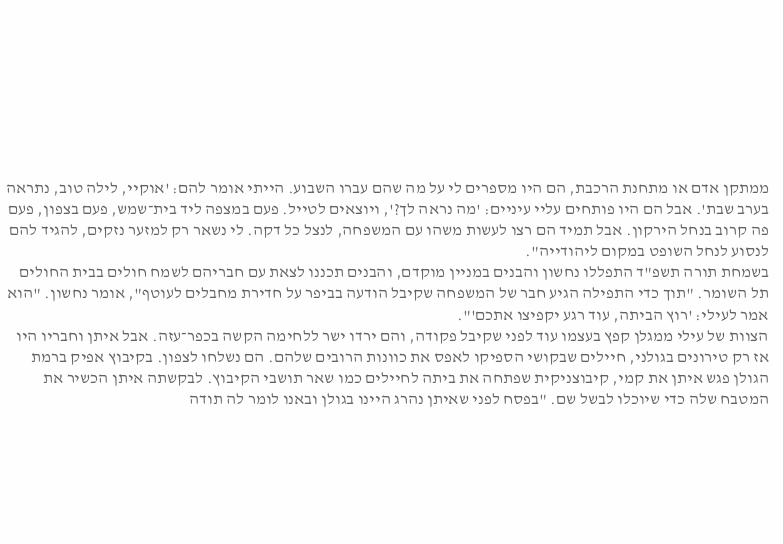ממתקן אדם או מתחנת הרכבת, הם היו מספרים לי על מה שהם עברו השבוע. הייתי אומר להם: 'אוקיי, לילה טוב, נתראה בערב שבת'. אבל הם היו פותחים עליי עיניים: 'מה נראה לך?', ויוצאים לטייל. פעם במצפה ליד בית־שמש, פעם בצפון, פעם פה קרוב בנחל הירקון. אבל תמיד הם רצו לעשות משהו עם המשפחה, לנצל כל דקה. לי נשאר רק למזער נזקים, להגיד להם לנסוע לנחל השופט במקום ליהודייה".
בשמחת תורה תשפ"ד התפללו נחשון והבנים במניין מוקדם, והבנים תכננו לצאת עם חבריהם לשמח חולים בבית החולים תל השומר. "תוך כדי התפילה הגיע חבר של המשפחה שקיבל הודעה בביפר על חדירת מחבלים לעוטף", אומר נחשון. "הוא אמר לעילי: 'רוץ הביתה, עוד רגע יקפיצו אתכם'".
הצוות של עילי ממגלן קפץ בעצמו עוד לפני שקיבל פקודה, והם ירדו ישר ללחימה הקשה בכפר־עזה. אבל איתן וחבריו היו אז רק טירונים בגולני, חיילים שבקושי הספיקו לאפס את כוונות הרובים שלהם. הם נשלחו לצפון. בקיבוץ אפיק ברמת הגולן פגש איתן את קמי, קיבוצניקית שפתחה את ביתה לחיילים כמו שאר תושבי הקיבוץ. לבקשתה איתן הכשיר את המטבח שלה כדי שיוכלו לבשל שם. "בפסח לפני שאיתן נהרג היינו בגולן ובאנו לומר לה תודה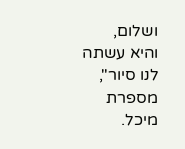ושלום, והיא עשתה לנו סיור", מספרת מיכל.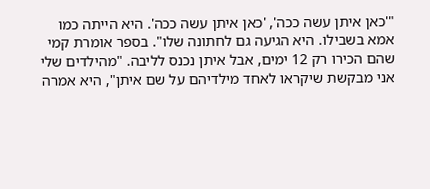"'כאן איתן עשה ככה', 'כאן איתן עשה ככה'. היא הייתה כמו אמא בשבילו. היא הגיעה גם לחתונה שלו". בספר אומרת קמי שהם הכירו רק 12 ימים, אבל איתן נכנס לליבה. "מהילדים שלי אני מבקשת שיקראו לאחד מילדיהם על שם איתן", היא אמרה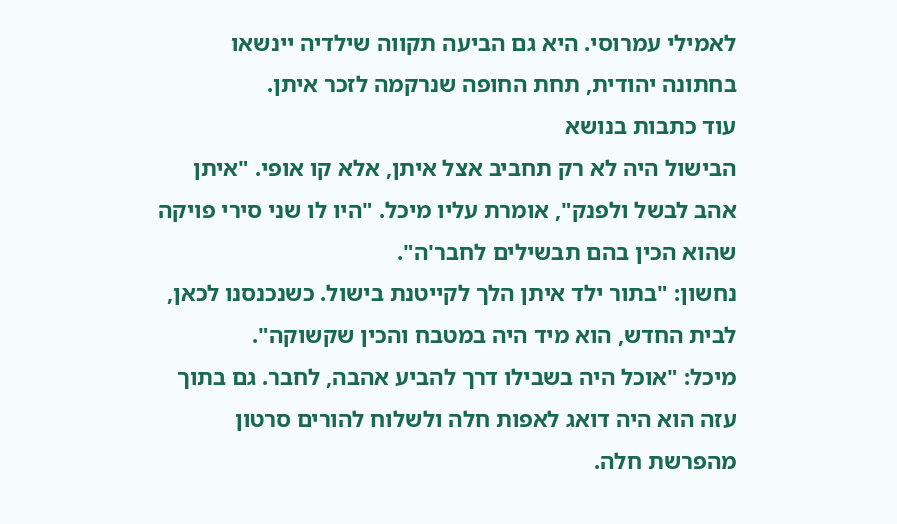לאמילי עמרוסי. היא גם הביעה תקווה שילדיה יינשאו בחתונה יהודית, תחת החופה שנרקמה לזכר איתן.
עוד כתבות בנושא
הבישול היה לא רק תחביב אצל איתן, אלא קו אופי. "איתן אהב לבשל ולפנק", אומרת עליו מיכל. "היו לו שני סירי פויקה שהוא הכין בהם תבשילים לחבר'ה".
נחשון: "בתור ילד איתן הלך לקייטנת בישול. כשנכנסנו לכאן, לבית החדש, הוא מיד היה במטבח והכין שקשוקה".
מיכל: "אוכל היה בשבילו דרך להביע אהבה, לחבר. גם בתוך עזה הוא היה דואג לאפות חלה ולשלוח להורים סרטון מהפרשת חלה.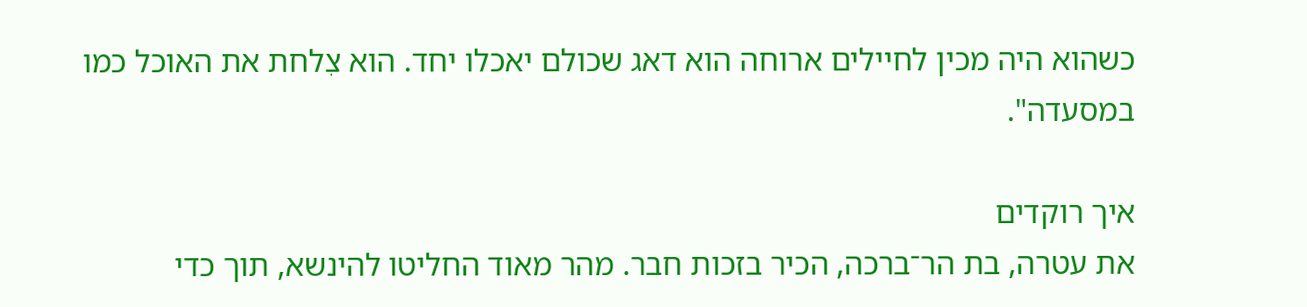כשהוא היה מכין לחיילים ארוחה הוא דאג שכולם יאכלו יחד. הוא צִלחת את האוכל כמו במסעדה".

איך רוקדים
את עטרה, בת הר־ברכה, הכיר בזכות חבר. מהר מאוד החליטו להינשא, תוך כדי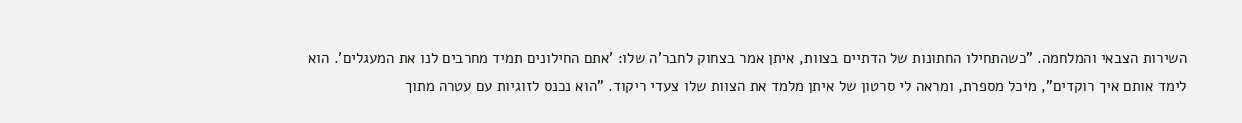השירות הצבאי והמלחמה. "כשהתחילו החתונות של הדתיים בצוות, איתן אמר בצחוק לחבר'ה שלו: 'אתם החילונים תמיד מחרבים לנו את המעגלים'. הוא לימד אותם איך רוקדים", מיכל מספרת, ומראה לי סרטון של איתן מלמד את הצוות שלו צעדי ריקוד. "הוא נכנס לזוגיות עם עטרה מתוך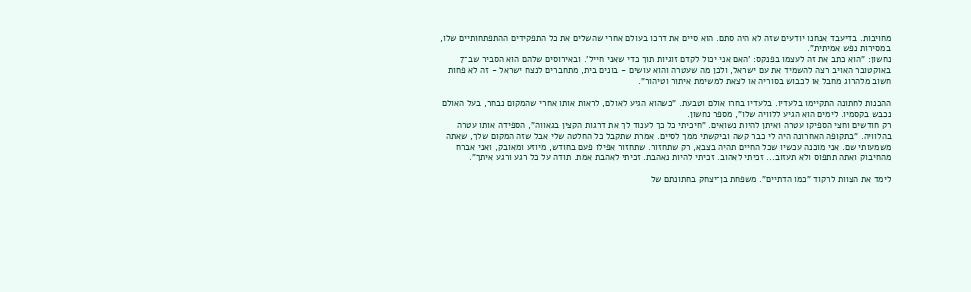מחויבות. בדיעבד אנחנו יודעים שזה לא היה סתם. הוא סיים את דרכו בעולם אחרי שהשלים את כל התפקידים ההתפתחותיים שלו, במסירות נפש אמיתית".
נחשון: "הוא כתב את זה לעצמו בפנקס: 'האם אני יכול לקדם זוגיות תוך כדי שאני חייל'. ובאירוסים שלהם הוא הסביר שב־7 באוקטובר האויב רצה להשמיד את עם ישראל, ולכן מה שעטרה והוא עושים - בונים בית, מתחברים לנצח ישראל - זה לא פחות חשוב מלהרוג מחבל או לכבוש בסוריה או לצאת למשימת איתור וטיהור".

ההכנות לחתונה התקיימו בלעדיו. בלעדיו בחרו אולם וטבעת. "כשהוא הגיע לאולם, לראות אותו אחרי שהמקום נבחר, בעל האולם נכבש בקסמיו. לימים הוא הגיע ללוויה שלו", מספר נחשון.
רק חודשים וחצי הספיקו עטרה ואיתן להיות נשואים. "חיכיתי כל כך לענוד לך את דרגות הקצין בגאווה", הספידה אותו עטרה בהלוויה. "בתקופה האחרונה היה לי כבר קשה וביקשתי ממך לסיים. אמרת שתקבל כל החלטה שלי אבל שזה המקום שלך, שאתה משמעותי שם. אני מוכנה עכשיו שכל החיים תהיה בצבא, רק שתחזור. שתחזור אפילו פעם בחודש, מיוזע ומאובק, ואני אברח מהחיבוק ואתה תתפוס ולא תעזוב... זכיתי לאהוב. זכיתי להיות נאהבת. זכיתי לאהבת אמת. תודה על כל רגע ורגע איתך".

לימד את הצוות לרקוד "כמו הדתיים". משפחת בן־יצחק בחתונתם של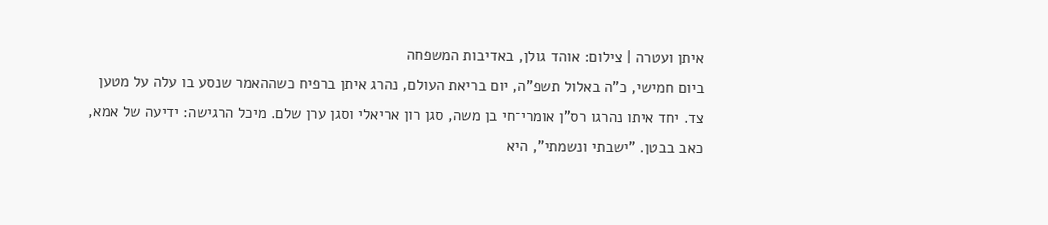איתן ועטרה | צילום: אוהד גולן, באדיבות המשפחה
ביום חמישי, כ"ה באלול תשפ"ה, יום בריאת העולם, נהרג איתן ברפיח כשההאמר שנסע בו עלה על מטען צד. יחד איתו נהרגו רס"ן אומרי־חי בן משה, סגן רון אריאלי וסגן ערן שלם. מיכל הרגישה: ידיעה של אמא, כאב בבטן. "ישבתי ונשמתי", היא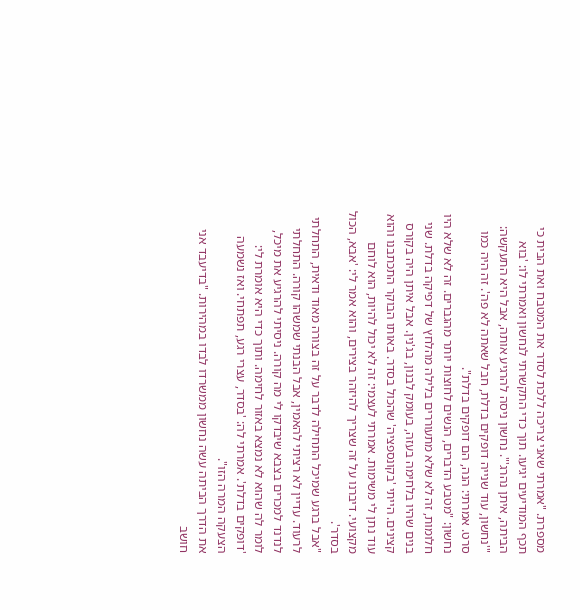מספרת. "אמרתי שאני צריכה ללכת לסדר את המטבח ואת הבית כי תכף המודיעים יגיעו. תוך כדי התקשרתי לנחשון ואמרתי לו: 'בוא הביתה, איתן נהרג'". נחשון ניסה להרגיע אותה, אבל היא התעקשה: "'נחשון, עוד שנייה דופקים בדלת, חבל שאתה לא פה'. זה היה כמו סרט. אמרתי: הנה, הם דופקים בדלת".
נחשון: "מטבע הדברים, הנשים לחוצות יותר מהגברים. זה לא שלא היו חלומות, זה לא שלא מתעוררים בלילה מהלחץ של דפיקה בדלת. שני בנים שהיו בלחימה בעזה, בעומק לבנון, בג'נין. אבל איתן היה בקורס קצינים. הייתי 'בקונספציה' שהכול בסדר. באותו הבוקר התכתבנו והוא עוד נתן לי משימות. אמרתי לעצמי: זה לא יכול להיות, הוא לוחם מקצועי. דיברנו על זה שצריך להיזהר בצירים, והוא אמר לי: 'אבא, הכול בסדר'.
"אבל ברגע שמיכל התחילה לדבר על זה בצורה מאוד ודאית, התחלתי לרעוד. עדיין לא רציתי להאמין, אבל הבנתי שמשהו קורה. התחלתי לנדנד למכרים בצבא שיבדקו לי מה קורה. ניסיתי להרגיע את מיכל, לומר לה שהוא לא נמצא באזור לחימה. ותוך כדי היא אומרת לי: 'דופקים בדלת'. אמרתי לה: 'בסדר, עצרי רגע, תפתחי. ואז נשמעה הצעקה המרה הזו".
את הדרך הביתה עשה נחשון ממשרדו לבדו במהירות. "בדיעבד אני חושב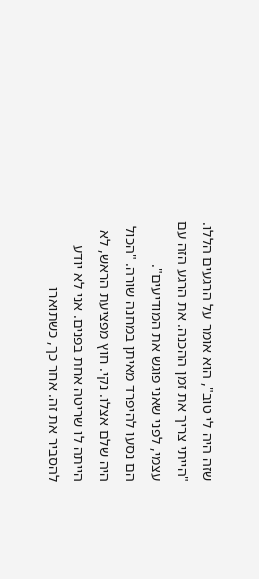שזה היה לי טוב", הוא אומר על הרגעים הללו. "הייתי צריך את זמן ההכנה. את הרגע הזה עם עצמי, לפני שאני פוגש את המודיעים".
הם נסעו להיפרד מאיתן במחנה שורה. "הכול היה שלם אצלו. נקי. חוץ מפציעת הראש, לא הייתה לו שריטה אחת בפנים. אני לא יודע להסביר את זה. אחר כך, כשתוארו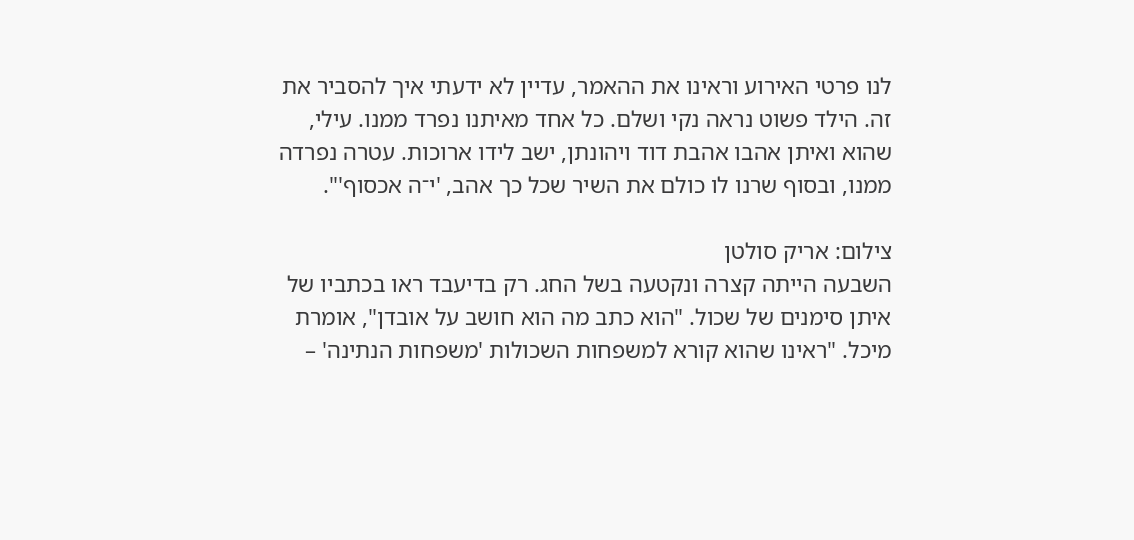לנו פרטי האירוע וראינו את ההאמר, עדיין לא ידעתי איך להסביר את זה. הילד פשוט נראה נקי ושלם. כל אחד מאיתנו נפרד ממנו. עילי, שהוא ואיתן אהבו אהבת דוד ויהונתן, ישב לידו ארוכות. עטרה נפרדה ממנו, ובסוף שרנו לו כולם את השיר שכל כך אהב, 'י־ה אכסוף'".

צילום: אריק סולטן
השבעה הייתה קצרה ונקטעה בשל החג. רק בדיעבד ראו בכתביו של איתן סימנים של שכול. "הוא כתב מה הוא חושב על אובדן", אומרת מיכל. "ראינו שהוא קורא למשפחות השכולות 'משפחות הנתינה' –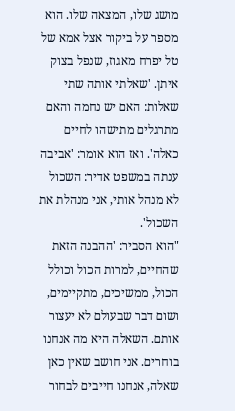מושג שלו, המצאה שלו. הוא מספר על ביקור אצל אמא של טל יפרח מאגוז, שנפל בצוק איתן. 'שאלתי אותה שתי שאלות: האם יש נחמה והאם מתרגלים מתישהו לחיים כאלה'. ואז הוא אומר: 'אביבה ענתה במשפט אדיר: השכול לא מנהל אותי, אני מנהלת את השכול'.
"הוא הסביר: 'ההבנה הזאת שהחיים, למרות הכול וכולל הכול, ממשיכים, מתקיימים, ושום דבר שבעולם לא יעצור אותם. השאלה היא מה אנחנו בוחרים. אני חושב שאין כאן שאלה, אנחנו חייבים לבחור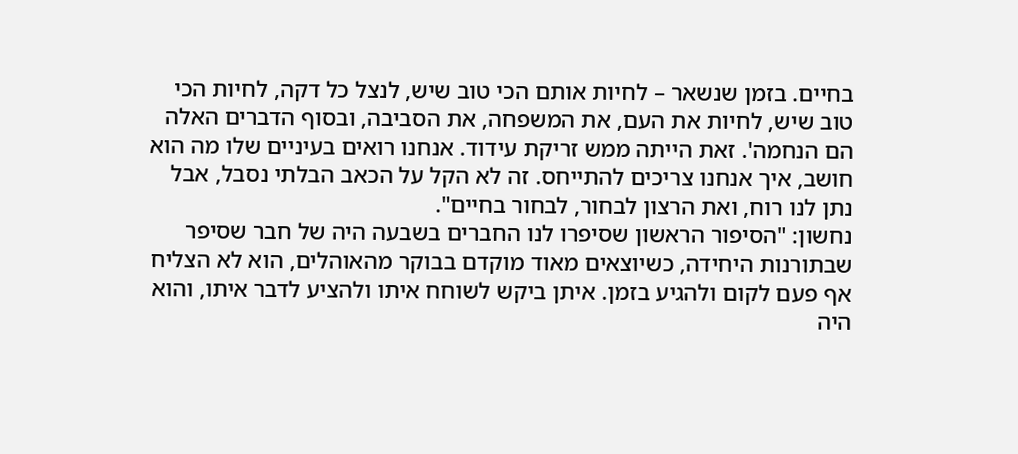בחיים. בזמן שנשאר – לחיות אותם הכי טוב שיש, לנצל כל דקה, לחיות הכי טוב שיש, לחיות את העם, את המשפחה, את הסביבה, ובסוף הדברים האלה הם הנחמה'. זאת הייתה ממש זריקת עידוד. אנחנו רואים בעיניים שלו מה הוא חושב, איך אנחנו צריכים להתייחס. זה לא הקל על הכאב הבלתי נסבל, אבל נתן לנו רוח, ואת הרצון לבחור, לבחור בחיים".
נחשון: "הסיפור הראשון שסיפרו לנו החברים בשבעה היה של חבר שסיפר שבתורנות היחידה, כשיוצאים מאוד מוקדם בבוקר מהאוהלים, הוא לא הצליח אף פעם לקום ולהגיע בזמן. איתן ביקש לשוחח איתו ולהציע לדבר איתו, והוא היה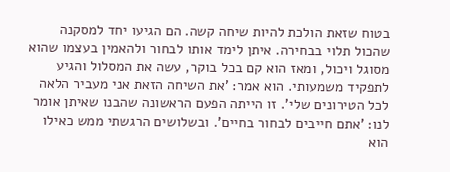בטוח שזאת הולכת להיות שיחה קשה. הם הגיעו יחד למסקנה שהכול תלוי בבחירה. איתן לימד אותו לבחור ולהאמין בעצמו שהוא מסוגל ויכול, ומאז הוא קם בכל בוקר, עשה את המסלול והגיע לתפקיד משמעותי. הוא אמר: 'את השיחה הזאת אני מעביר הלאה לכל הטירונים שלי'. זו הייתה הפעם הראשונה שהבנו שאיתן אומר לנו: 'אתם חייבים לבחור בחיים'. ובשלושים הרגשתי ממש כאילו הוא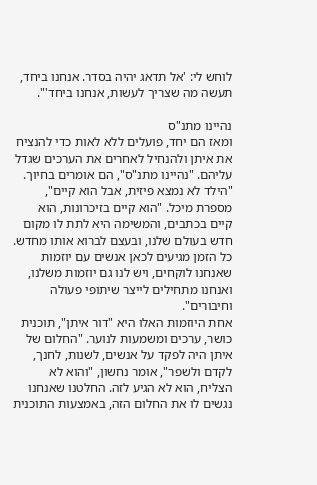לוחש לי: 'אל תדאג יהיה בסדר. אנחנו ביחד, תעשה מה שצריך לעשות, אנחנו ביחד'".

נהיינו מתנ"ס
ומאז הם יחד, פועלים ללא לאות כדי להנציח את איתן ולהנחיל לאחרים את הערכים שגדל עליהם. "נהיינו מתנ"ס", הם אומרים בחיוך. "הילד לא נמצא פיזית, אבל הוא קיים", מספרת מיכל. "הוא קיים בזיכרונות, הוא קיים בכתבים, והמשימה היא לתת לו מקום חדש בעולם שלנו, ובעצם לברוא אותו מחדש. כל הזמן מגיעים לכאן אנשים עם יוזמות שאנחנו לוקחים, ויש לנו גם יוזמות משלנו, ואנחנו מתחילים לייצר שיתופי פעולה וחיבורים".
אחת היוזמות האלו היא "דור איתן", תוכנית כושר, ערכים ומשמעות לנוער. "החלום של איתן היה לפקד על אנשים, לשנות, לחנך, לקדם ולשפר", אומר נחשון, "והוא לא הצליח, הוא לא הגיע לזה. החלטנו שאנחנו נגשים לו את החלום הזה, באמצעות התוכנית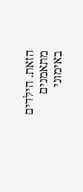הזאת. הילדים מתאמנים באימוני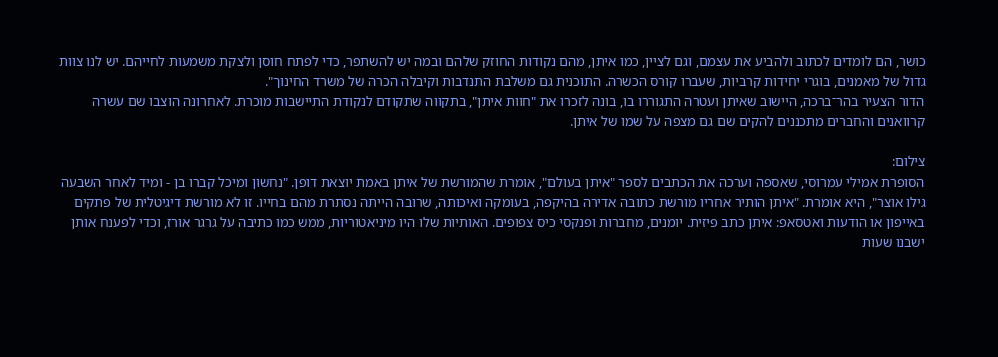כושר, הם לומדים לכתוב ולהביע את עצמם, וגם לציין, כמו איתן, מהם נקודות החוזק שלהם ובמה יש להשתפר, כדי לפתח חוסן ולצקת משמעות לחייהם. יש לנו צוות גדול של מאמנים, בוגרי יחידות קרביות, שעברו קורס הכשרה. התוכנית גם משלבת התנדבות וקיבלה הכרה של משרד החינוך".
הדור הצעיר בהר־ברכה, היישוב שאיתן ועטרה התגוררו בו, בונה לזכרו את "חוות איתן", בתקווה שתקודם לנקודת התיישבות מוכרת. לאחרונה הוצבו שם עשרה קרוואנים והחברים מתכננים להקים שם גם מצפה על שמו של איתן.

צילום:
הסופרת אמילי עמרוסי, שאספה וערכה את הכתבים לספר "איתן בעולם", אומרת שהמורשת של איתן באמת יוצאת דופן. "נחשון ומיכל קברו בן - ומיד לאחר השבעה גילו אוצר", היא אומרת. "איתן הותיר אחריו מורשת כתובה אדירה בהיקפה, בעומקה ואיכותה, שרובה הייתה נסתרת מהם בחייו. זו לא מורשת דיגיטלית של פתקים באייפון או הודעות ואטסאפ: איתן כתב פיזית. יומנים, מחברות ופנקסי כיס צפופים. האותיות שלו היו מיניאטוריות, ממש כמו כתיבה על גרגר אורז, וכדי לפענח אותן ישבנו שעות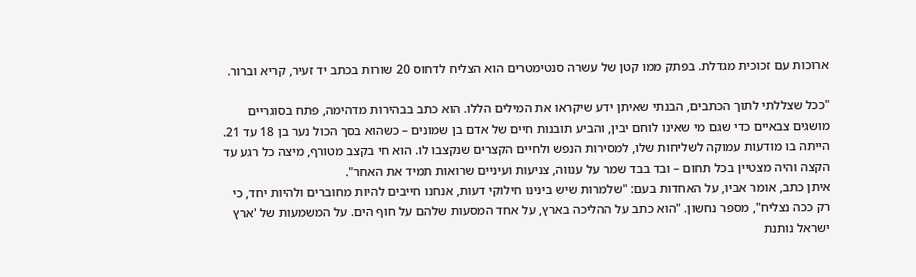ארוכות עם זכוכית מגדלת. בפתק ממו קטן של עשרה סנטימטרים הוא הצליח לדחוס 20 שורות בכתב יד זעיר, קריא וברור.

"ככל שצללתי לתוך הכתבים, הבנתי שאיתן ידע שיקראו את המילים הללו. הוא כתב בבהירות מדהימה, פתח בסוגריים מושגים צבאיים כדי שגם מי שאינו לוחם יבין, והביע תובנות חיים של אדם בן שמונים – כשהוא בסך הכול נער בן 18 עד 21. הייתה בו מודעות עמוקה לשליחות שלו, למסירות הנפש ולחיים הקצרים שנקצבו לו. הוא חי בקצב מטורף, מיצה כל רגע עד הקצה והיה מצטיין בכל תחום – ובד בבד שמר על ענווה, צניעות ועיניים שרואות תמיד את האחר".
איתן כתב, אומר אביו, על האחדות בעם: "שלמרות שיש בינינו חילוקי דעות, אנחנו חייבים להיות מחוברים ולהיות יחד, כי רק ככה נצליח", מספר נחשון. "הוא כתב על ההליכה בארץ, על אחד המסעות שלהם על חוף הים. על המשמעות של 'ארץ ישראל נותנת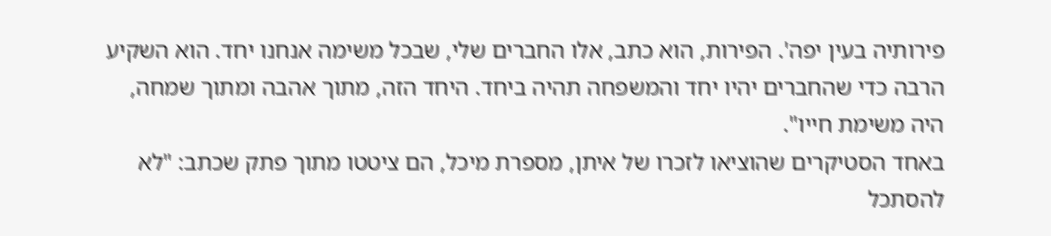פירותיה בעין יפה'. הפירות, הוא כתב, אלו החברים שלי, שבכל משימה אנחנו יחד. הוא השקיע הרבה כדי שהחברים יהיו יחד והמשפחה תהיה ביחד. היחד הזה, מתוך אהבה ומתוך שמחה, היה משימת חייו".
באחד הסטיקרים שהוציאו לזכרו של איתן, מספרת מיכל, הם ציטטו מתוך פתק שכתב: "לא להסתכל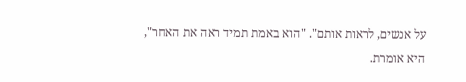על אנשים, לראות אותם". "הוא באמת תמיד ראה את האחר", היא אומרת.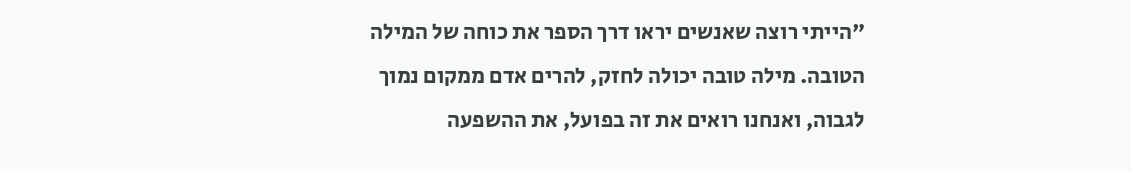"הייתי רוצה שאנשים יראו דרך הספר את כוחה של המילה הטובה. מילה טובה יכולה לחזק, להרים אדם ממקום נמוך לגבוה, ואנחנו רואים את זה בפועל, את ההשפעה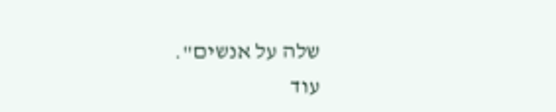שלה על אנשים".
עוד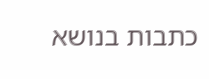כתבות בנושא